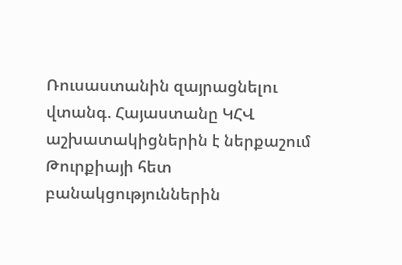Ռուսաստանին զայրացնելու վտանգ. Հայաստանը ԿՀՎ աշխատակիցներին է ներքաշում Թուրքիայի հետ բանակցություններին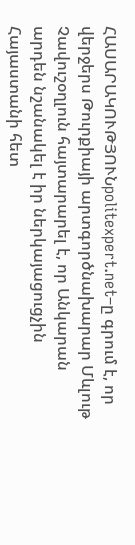ՀԱՍԱՐԱԿՈՒԹՅՈՒՆpolitexpert.net–ը գրում է, որ վերջերս Թուրքիայի արտգործնախարար Մևլութ Չավուշօղլուն հայտարարել է, որ Անկարան արդեն նշանակել է իր ներկայացուցչին Հայաստանի հետ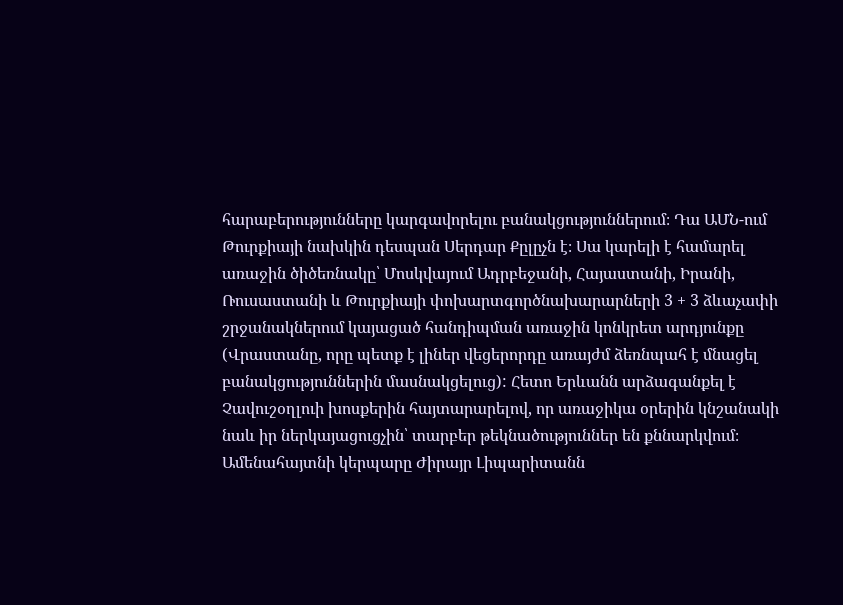հարաբերությունները կարգավորելու բանակցություններում։ Դա ԱՄՆ-ում Թուրքիայի նախկին դեսպան Սերդար Քըլըչն է։ Սա կարելի է համարել առաջին ծիծեռնակը՝ Մոսկվայում Ադրբեջանի, Հայաստանի, Իրանի, Ռուսաստանի և Թուրքիայի փոխարտգործնախարարների 3 + 3 ձևաչափի շրջանակներում կայացած հանդիպման առաջին կոնկրետ արդյունքը (Վրաստանը, որը պետք է լիներ վեցերորդը առայժմ ձեռնպահ է մնացել բանակցություններին մասնակցելուց): Հետո Երևանն արձագանքել է Չավուշօղլուի խոսքերին հայտարարելով, որ առաջիկա օրերին կնշանակի նաև իր ներկայացուցչին՝ տարբեր թեկնածություններ են քննարկվում։ Ամենահայտնի կերպարը Ժիրայր Լիպարիտանն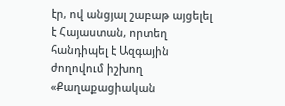էր, ով անցյալ շաբաթ այցելել է Հայաստան, որտեղ հանդիպել է Ազգային ժողովում իշխող «Քաղաքացիական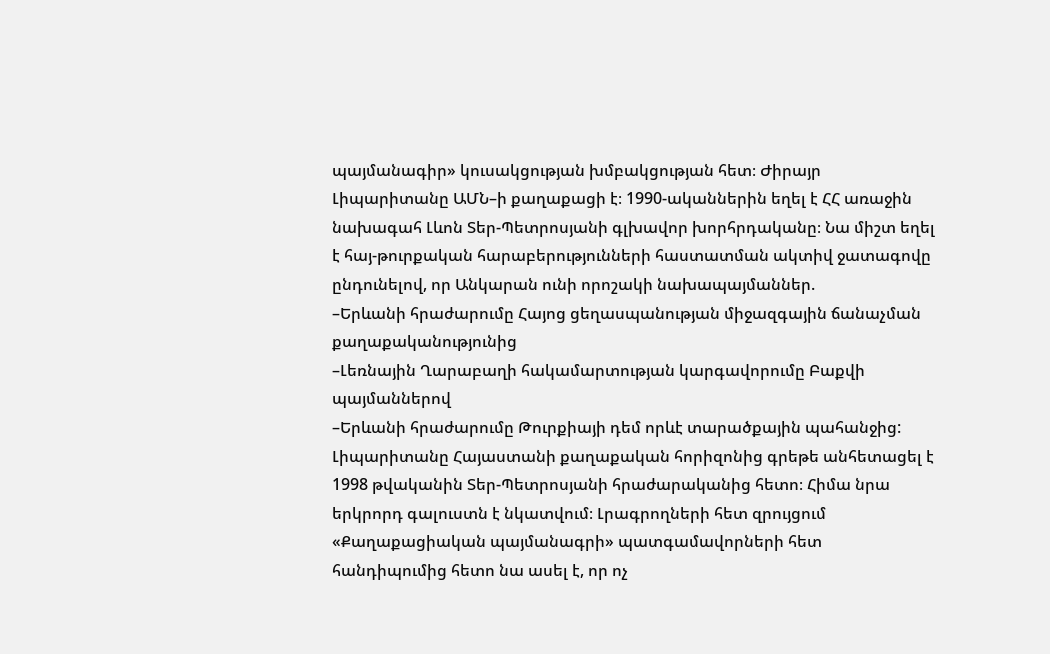պայմանագիր» կուսակցության խմբակցության հետ։ Ժիրայր Լիպարիտանը ԱՄՆ–ի քաղաքացի է։ 1990-ականներին եղել է ՀՀ առաջին նախագահ Լևոն Տեր-Պետրոսյանի գլխավոր խորհրդականը։ Նա միշտ եղել է հայ-թուրքական հարաբերությունների հաստատման ակտիվ ջատագովը ընդունելով, որ Անկարան ունի որոշակի նախապայմաններ.
–Երևանի հրաժարումը Հայոց ցեղասպանության միջազգային ճանաչման քաղաքականությունից
–Լեռնային Ղարաբաղի հակամարտության կարգավորումը Բաքվի պայմաններով
–Երևանի հրաժարումը Թուրքիայի դեմ որևէ տարածքային պահանջից:
Լիպարիտանը Հայաստանի քաղաքական հորիզոնից գրեթե անհետացել է 1998 թվականին Տեր-Պետրոսյանի հրաժարականից հետո։ Հիմա նրա երկրորդ գալուստն է նկատվում։ Լրագրողների հետ զրույցում «Քաղաքացիական պայմանագրի» պատգամավորների հետ հանդիպումից հետո նա ասել է, որ ոչ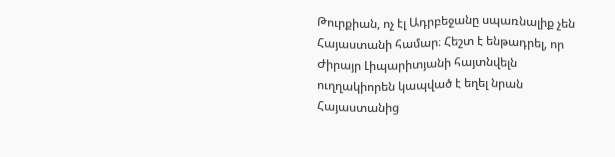Թուրքիան, ոչ էլ Ադրբեջանը սպառնալիք չեն Հայաստանի համար։ Հեշտ է ենթադրել, որ Ժիրայր Լիպարիտյանի հայտնվելն ուղղակիորեն կապված է եղել նրան Հայաստանից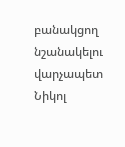բանակցող նշանակելու վարչապետ Նիկոլ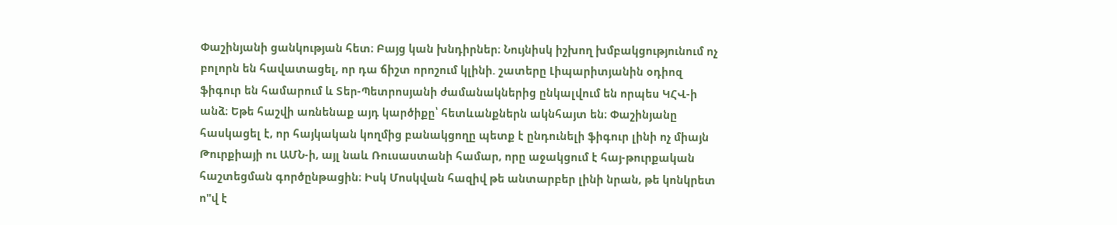Փաշինյանի ցանկության հետ։ Բայց կան խնդիրներ։ Նույնիսկ իշխող խմբակցությունում ոչ բոլորն են հավատացել, որ դա ճիշտ որոշում կլինի. շատերը Լիպարիտյանին օդիոզ ֆիգուր են համարում և Տեր-Պետրոսյանի ժամանակներից ընկալվում են որպես ԿՀՎ-ի անձ։ Եթե հաշվի առնենաք այդ կարծիքը՝ հետևանքներն ակնհայտ են։ Փաշինյանը հասկացել է, որ հայկական կողմից բանակցողը պետք է ընդունելի ֆիգուր լինի ոչ միայն Թուրքիայի ու ԱՄՆ-ի, այլ նաև Ռուսաստանի համար, որը աջակցում է հայ-թուրքական հաշտեցման գործընթացին։ Իսկ Մոսկվան հազիվ թե անտարբեր լինի նրան, թե կոնկրետ ո"վ է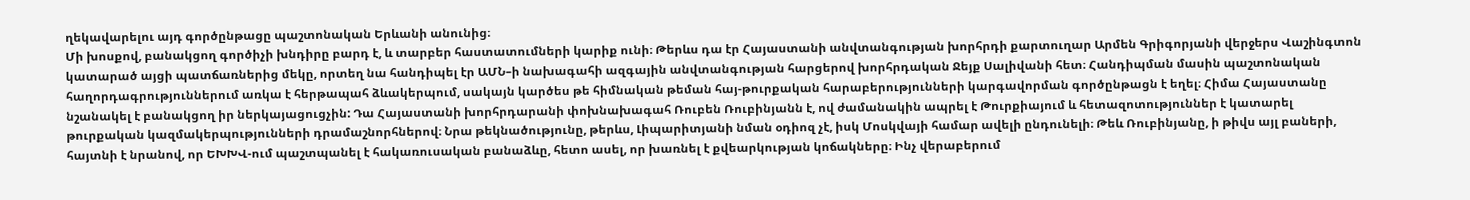ղեկավարելու այդ գործընթացը պաշտոնական Երևանի անունից։
Մի խոսքով, բանակցող գործիչի խնդիրը բարդ է, և տարբեր հաստատումների կարիք ունի։ Թերևս դա էր Հայաստանի անվտանգության խորհրդի քարտուղար Արմեն Գրիգորյանի վերջերս Վաշինգտոն կատարած այցի պատճառներից մեկը, որտեղ նա հանդիպել էր ԱՄՆ–ի նախագահի ազգային անվտանգության հարցերով խորհրդական Ջեյք Սալիվանի հետ։ Հանդիպման մասին պաշտոնական հաղորդագրություններում առկա է հերթապահ ձևակերպում, սակայն կարծես թե հիմնական թեման հայ-թուրքական հարաբերությունների կարգավորման գործընթացն է եղել։ Հիմա Հայաստանը նշանակել է բանակցող իր ներկայացուցչին: Դա Հայաստանի խորհրդարանի փոխնախագահ Ռուբեն Ռուբինյանն է, ով ժամանակին ապրել է Թուրքիայում և հետազոտություններ է կատարել թուրքական կազմակերպությունների դրամաշնորհներով։ Նրա թեկնածությունը, թերևս, Լիպարիտյանի նման օդիոզ չէ, իսկ Մոսկվայի համար ավելի ընդունելի։ Թեև Ռուբինյանը, ի թիվս այլ բաների, հայտնի է նրանով, որ ԵԽԽՎ-ում պաշտպանել է հակառուսական բանաձևը, հետո ասել, որ խառնել է քվեարկության կոճակները։ Ինչ վերաբերում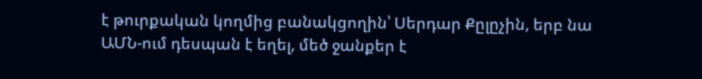է թուրքական կողմից բանակցողին՝ Սերդար Քըլըչին, երբ նա ԱՄՆ-ում դեսպան է եղել, մեծ ջանքեր է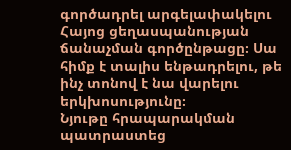գործադրել արգելափակելու Հայոց ցեղասպանության ճանաչման գործընթացը։ Սա հիմք է տալիս ենթադրելու, թե ինչ տոնով է նա վարելու երկխոսությունը։
Նյութը հրապարակման պատրաստեց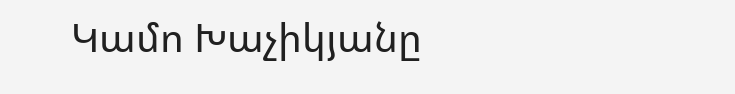Կամո Խաչիկյանը